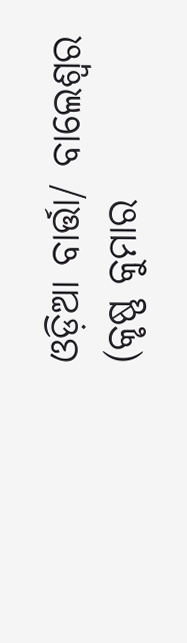ଓଡ଼ିଆ ବାର୍ତ୍ତା/ ବାଲେଶ୍ଵର (କୃଷ୍ଣ କୁମାର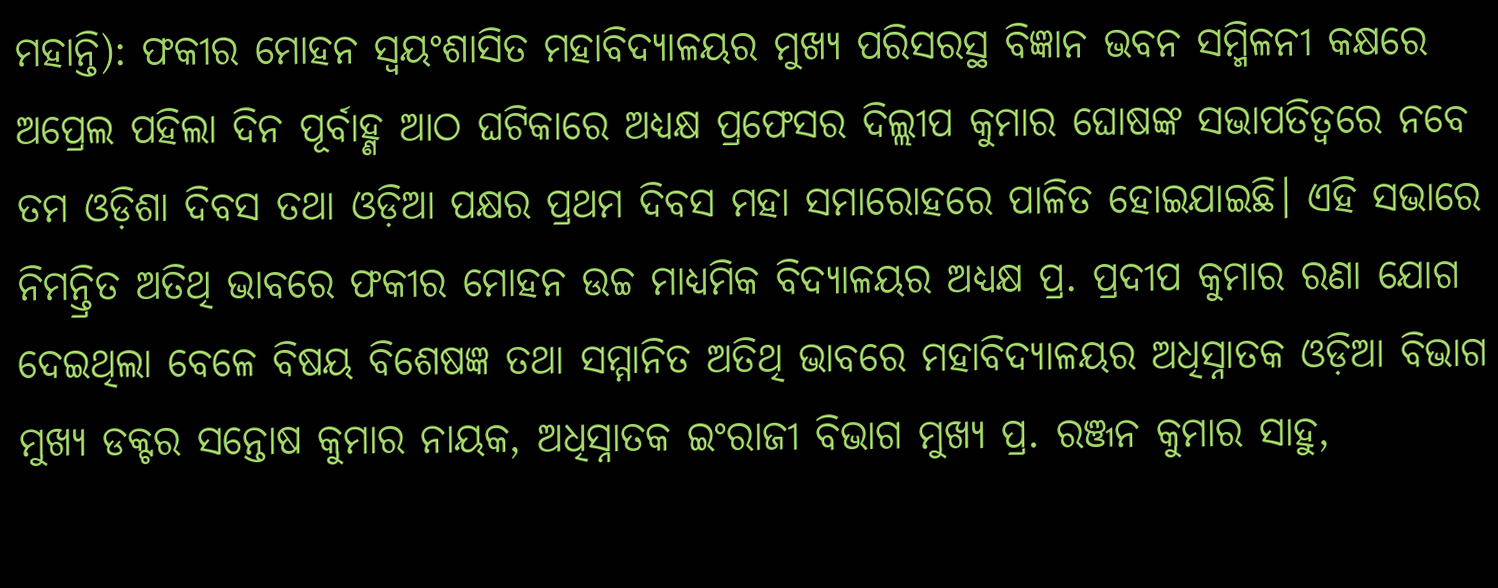ମହାନ୍ତି): ଫକୀର ମୋହନ ସ୍ଵୟଂଶାସିତ ମହାବିଦ୍ୟାଳୟର ମୁଖ୍ୟ ପରିସରସ୍ଥ ବିଜ୍ଞାନ ଭବନ ସମ୍ମିଳନୀ କକ୍ଷରେ ଅପ୍ରେଲ ପହିଲା ଦିନ ପୂର୍ବାହ୍ଣ ଆଠ ଘଟିକାରେ ଅଧ୍ୟକ୍ଷ ପ୍ରଫେସର ଦିଲ୍ଲୀପ କୁମାର ଘୋଷଙ୍କ ସଭାପତିତ୍ବରେ ନବେ ତମ ଓଡ଼ିଶା ଦିବସ ତଥା ଓଡ଼ିଆ ପକ୍ଷର ପ୍ରଥମ ଦିବସ ମହା ସମାରୋହରେ ପାଳିତ ହୋଇଯାଇଛି। ଏହି ସଭାରେ ନିମନ୍ତ୍ରିତ ଅତିଥି ଭାବରେ ଫକୀର ମୋହନ ଉଚ୍ଚ ମାଧ୍ୟମିକ ବିଦ୍ୟାଳୟର ଅଧ୍ୟକ୍ଷ ପ୍ର. ପ୍ରଦୀପ କୁମାର ରଣା ଯୋଗ ଦେଇଥିଲା ବେଳେ ବିଷୟ ବିଶେଷଜ୍ଞ ତଥା ସମ୍ମାନିତ ଅତିଥି ଭାବରେ ମହାବିଦ୍ୟାଳୟର ଅଧିସ୍ନାତକ ଓଡ଼ିଆ ବିଭାଗ ମୁଖ୍ୟ ଡକ୍ଟର ସନ୍ତୋଷ କୁମାର ନାୟକ, ଅଧିସ୍ନାତକ ଇଂରାଜୀ ବିଭାଗ ମୁଖ୍ୟ ପ୍ର. ରଞ୍ଜନ କୁମାର ସାହୁ,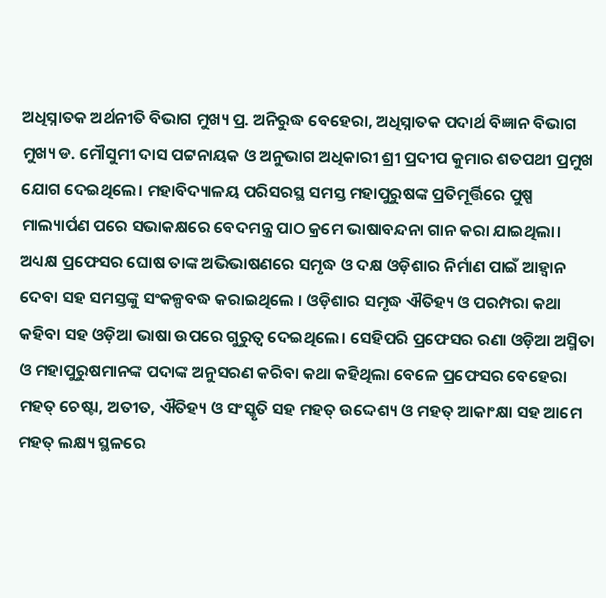ଅଧିସ୍ନାତକ ଅର୍ଥନୀତି ବିଭାଗ ମୁଖ୍ୟ ପ୍ର. ଅନିରୁଦ୍ଧ ବେହେରା, ଅଧିସ୍ନାତକ ପଦାର୍ଥ ବିଜ୍ଞାନ ବିଭାଗ ମୁଖ୍ୟ ଡ. ମୌସୁମୀ ଦାସ ପଟ୍ଟନାୟକ ଓ ଅନୁଭାଗ ଅଧିକାରୀ ଶ୍ରୀ ପ୍ରଦୀପ କୁମାର ଶତପଥୀ ପ୍ରମୁଖ ଯୋଗ ଦେଇଥିଲେ। ମହାବିଦ୍ୟାଳୟ ପରିସରସ୍ଥ ସମସ୍ତ ମହାପୁରୁଷଙ୍କ ପ୍ରତିମୂର୍ତ୍ତିରେ ପୁଷ୍ପ ମାଲ୍ୟାର୍ପଣ ପରେ ସଭାକକ୍ଷରେ ବେଦମନ୍ତ୍ର ପାଠ କ୍ରମେ ଭାଷାବନ୍ଦନା ଗାନ କରା ଯାଇଥିଲା।
ଅଧ୍ୟକ୍ଷ ପ୍ରଫେସର ଘୋଷ ତାଙ୍କ ଅଭିଭାଷଣରେ ସମୃଦ୍ଧ ଓ ଦକ୍ଷ ଓଡ଼ିଶାର ନିର୍ମାଣ ପାଇଁ ଆହ୍ଵାନ ଦେବା ସହ ସମସ୍ତଙ୍କୁ ସଂକଳ୍ପବଦ୍ଧ କରାଇଥିଲେ । ଓଡ଼ିଶାର ସମୃଦ୍ଧ ଐତିହ୍ୟ ଓ ପରମ୍ପରା କଥା କହିବା ସହ ଓଡ଼ିଆ ଭାଷା ଉପରେ ଗୁରୁତ୍ବ ଦେଇଥିଲେ। ସେହିପରି ପ୍ରଫେସର ରଣା ଓଡ଼ିଆ ଅସ୍ମିତା ଓ ମହାପୁରୁଷମାନଙ୍କ ପଦାଙ୍କ ଅନୁସରଣ କରିବା କଥା କହିଥିଲା ବେଳେ ପ୍ରଫେସର ବେହେରା ମହତ୍ ଚେଷ୍ଟା, ଅତୀତ, ଐତିହ୍ୟ ଓ ସଂସ୍କୃତି ସହ ମହତ୍ ଉଦ୍ଦେଶ୍ୟ ଓ ମହତ୍ ଆକାଂକ୍ଷା ସହ ଆମେ ମହତ୍ ଲକ୍ଷ୍ୟ ସ୍ଥଳରେ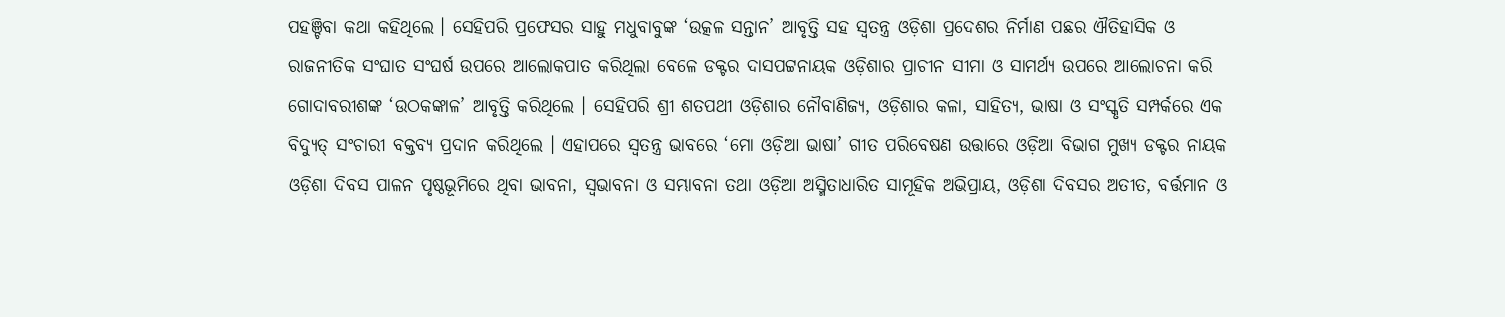ପହଞ୍ଚିବା କଥା କହିଥିଲେ । ସେହିପରି ପ୍ରଫେସର ସାହୁ ମଧୁବାବୁଙ୍କ ‘ଉତ୍କଳ ସନ୍ତାନ’ ଆବୃତ୍ତି ସହ ସ୍ଵତନ୍ତ୍ର ଓଡ଼ିଶା ପ୍ରଦେଶର ନିର୍ମାଣ ପଛର ଐତିହାସିକ ଓ ରାଜନୀତିକ ସଂଘାତ ସଂଘର୍ଷ ଉପରେ ଆଲୋକପାତ କରିଥିଲା ବେଳେ ଡକ୍ଟର ଦାସପଟ୍ଟନାୟକ ଓଡ଼ିଶାର ପ୍ରାଚୀନ ସୀମା ଓ ସାମର୍ଥ୍ୟ ଉପରେ ଆଲୋଚନା କରି ଗୋଦାବରୀଶଙ୍କ ‘ଉଠକଙ୍କାଳ’ ଆବୃତ୍ତି କରିଥିଲେ । ସେହିପରି ଶ୍ରୀ ଶତପଥୀ ଓଡ଼ିଶାର ନୌବାଣିଜ୍ୟ, ଓଡ଼ିଶାର କଳା, ସାହିତ୍ୟ, ଭାଷା ଓ ସଂସ୍କୃତି ସମ୍ପର୍କରେ ଏକ ବିଦ୍ୟୁତ୍ ସଂଚାରୀ ବକ୍ତବ୍ୟ ପ୍ରଦାନ କରିଥିଲେ । ଏହାପରେ ସ୍ଵତନ୍ତ୍ର ଭାବରେ ‘ମୋ ଓଡ଼ିଆ ଭାଷା’ ଗୀତ ପରିବେଷଣ ଉତ୍ତାରେ ଓଡ଼ିଆ ବିଭାଗ ମୁଖ୍ୟ ଡକ୍ଟର ନାୟକ ଓଡ଼ିଶା ଦିବସ ପାଳନ ପୃଷ୍ଠଭୂମିରେ ଥିବା ଭାବନା, ସ୍ଵଭାବନା ଓ ସମ୍ଭାବନା ତଥା ଓଡ଼ିଆ ଅସ୍ମିତାଧାରିତ ସାମୂହିକ ଅଭିପ୍ରାୟ, ଓଡ଼ିଶା ଦିବସର ଅତୀତ, ବର୍ତ୍ତମାନ ଓ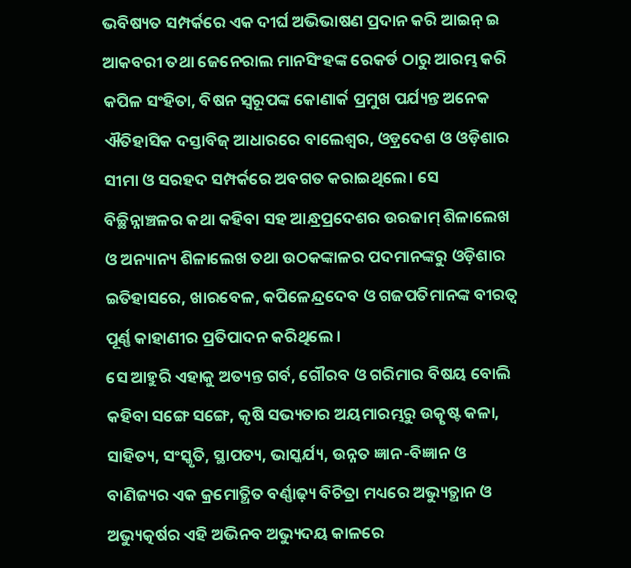ଭବିଷ୍ୟତ ସମ୍ପର୍କରେ ଏକ ଦୀର୍ଘ ଅଭିଭାଷଣ ପ୍ରଦାନ କରି ଆଇନ୍ ଇ ଆକବରୀ ତଥା ଜେନେରାଲ ମାନସିଂହଙ୍କ ରେକର୍ଡ ଠାରୁ ଆରମ୍ଭ କରି କପିଳ ସଂହିତା, ବିଷନ ସ୍ୱରୂପଙ୍କ କୋଣାର୍କ ପ୍ରମୁଖ ପର୍ଯ୍ୟନ୍ତ ଅନେକ ଐତିହାସିକ ଦସ୍ତାବିଜ୍ ଆଧାରରେ ବାଲେଶ୍ବର, ଓଡ଼୍ରଦେଶ ଓ ଓଡ଼ିଶାର ସୀମା ଓ ସରହଦ ସମ୍ପର୍କରେ ଅବଗତ କରାଇଥିଲେ। ସେ ବିଚ୍ଛିନ୍ନାଞ୍ଚଳର କଥା କହିବା ସହ ଆନ୍ଧ୍ରପ୍ରଦେଶର ଉରଜାମ୍ ଶିଳାଲେଖ ଓ ଅନ୍ୟାନ୍ୟ ଶିଳାଲେଖ ତଥା ଉଠକଙ୍କାଳର ପଦମାନଙ୍କରୁ ଓଡ଼ିଶାର ଇତିହାସରେ, ଖାରବେଳ, କପିଳେନ୍ଦ୍ରଦେବ ଓ ଗଜପତିମାନଙ୍କ ବୀରତ୍ଵ ପୂର୍ଣ୍ଣ କାହାଣୀର ପ୍ରତିପାଦନ କରିଥିଲେ ।
ସେ ଆହୁରି ଏହାକୁ ଅତ୍ୟନ୍ତ ଗର୍ବ, ଗୌରବ ଓ ଗରିମାର ବିଷୟ ବୋଲି କହିବା ସଙ୍ଗେ ସଙ୍ଗେ, କୃଷି ସଭ୍ୟତାର ଅୟମାରମ୍ଭରୁ ଉତ୍କୃଷ୍ଟ କଳା, ସାହିତ୍ୟ, ସଂସ୍କୃତି, ସ୍ଥାପତ୍ୟ, ଭାସ୍କର୍ଯ୍ୟ, ଉନ୍ନତ ଜ୍ଞାନ-ବିଜ୍ଞାନ ଓ ବାଣିଜ୍ୟର ଏକ କ୍ରମୋତ୍ଥିତ ବର୍ଣ୍ଣାଢ଼୍ୟ ବିଚିତ୍ରା ମଧ୍ୟରେ ଅଭ୍ୟୁତ୍ଥାନ ଓ ଅଭ୍ୟୁତ୍କର୍ଷର ଏହି ଅଭିନବ ଅଭ୍ୟୁଦୟ କାଳରେ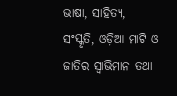ଭାଷା, ସାହିତ୍ୟ, ସଂସ୍କୃତି, ଓଡ଼ିଆ ମାଟି ଓ ଜାତିର ସ୍ବାଭିମାନ ତଥା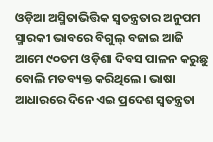ଓଡ଼ିଆ ଅସ୍ମିତାଭିତ୍ତିକ ସ୍ୱତନ୍ତ୍ରତାର ଅନୁପମ ସ୍ମାରକୀ ଭାବରେ ବିଗୁଲ୍ ବଜାଇ ଆଜି ଆମେ ୯୦ତମ ଓଡ଼ିଶା ଦିବସ ପାଳନ କରୁଛୁ ବୋଲି ମତବ୍ୟକ୍ତ କରିଥିଲେ। ଭାଷା ଆଧାରରେ ଦିନେ ଏଇ ପ୍ରଦେଶ ସ୍ୱତନ୍ତ୍ରତା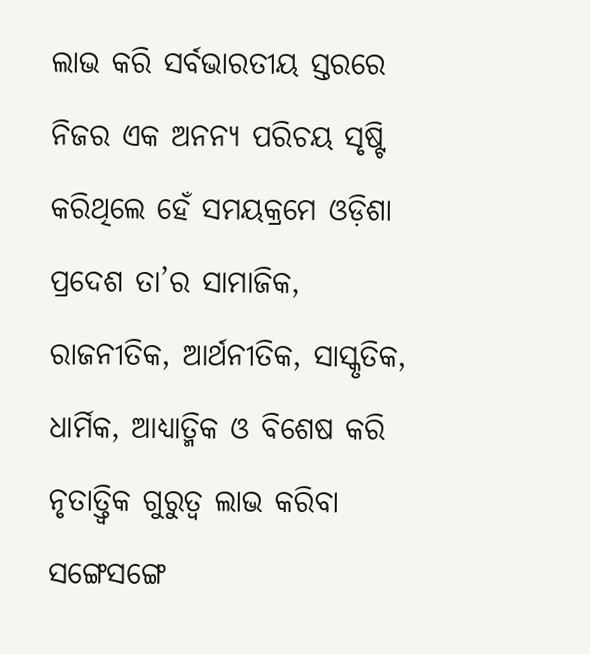ଲାଭ କରି ସର୍ବଭାରତୀୟ ସ୍ତରରେ ନିଜର ଏକ ଅନନ୍ୟ ପରିଚୟ ସୃଷ୍ଟି କରିଥିଲେ ହେଁ ସମୟକ୍ରମେ ଓଡ଼ିଶା ପ୍ରଦେଶ ତା’ର ସାମାଜିକ, ରାଜନୀତିକ, ଆର୍ଥନୀତିକ, ସାସ୍କୃତିକ, ଧାର୍ମିକ, ଆଧ୍ୟାତ୍ମିକ ଓ ବିଶେଷ କରି ନୃତାତ୍ତ୍ୱିକ ଗୁରୁତ୍ଵ ଲାଭ କରିବା ସଙ୍ଗେସଙ୍ଗେ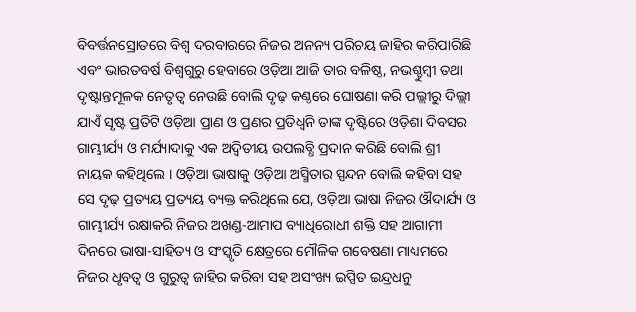ବିବର୍ତ୍ତନସ୍ରୋତରେ ବିଶ୍ଵ ଦରବାରରେ ନିଜର ଅନନ୍ୟ ପରିଚୟ ଜାହିର କରିପାରିଛି ଏବଂ ଭାରତବର୍ଷ ବିଶ୍ୱଗୁରୁ ହେବାରେ ଓଡ଼ିଆ ଆଜି ତାର ବଳିଷ୍ଠ, ନଭଶ୍ଚୁମ୍ବୀ ତଥା ଦୃଷ୍ଟାନ୍ତମୂଳକ ନେତୃତ୍ୱ ନେଉଛି ବୋଲି ଦୃଢ଼ କଣ୍ଠରେ ଘୋଷଣା କରି ପଲ୍ଲୀରୁ ଦିଲ୍ଲୀ ଯାଏଁ ସୃଷ୍ଟ ପ୍ରତିଟି ଓଡ଼ିଆ ପ୍ରାଣ ଓ ପ୍ରଣର ପ୍ରତିଧ୍ଵନି ତାଙ୍କ ଦୃଷ୍ଟିରେ ଓଡ଼ିଶା ଦିବସର ଗାମ୍ଭୀର୍ଯ୍ୟ ଓ ମର୍ଯ୍ୟାଦାକୁ ଏକ ଅଦ୍ୱିତୀୟ ଉପଲବ୍ଧି ପ୍ରଦାନ କରିଛି ବୋଲି ଶ୍ରୀ ନାୟକ କହିଥିଲେ । ଓଡ଼ିଆ ଭାଷାକୁ ଓଡ଼ିଆ ଅସ୍ମିତାର ସ୍ପନ୍ଦନ ବୋଲି କହିବା ସହ ସେ ଦୃଢ଼ ପ୍ରତ୍ୟୟ ପ୍ରତ୍ୟୟ ବ୍ୟକ୍ତ କରିଥିଲେ ଯେ, ଓଡ଼ିଆ ଭାଷା ନିଜର ଔଦାର୍ଯ୍ୟ ଓ ଗାମ୍ଭୀର୍ଯ୍ୟ ରକ୍ଷାକରି ନିଜର ଅଖଣ୍ଡ-ଆମାପ ବ୍ୟାଧିରୋଧୀ ଶକ୍ତି ସହ ଆଗାମୀ ଦିନରେ ଭାଷା-ସାହିତ୍ୟ ଓ ସଂସ୍କୃତି କ୍ଷେତ୍ରରେ ମୌଳିକ ଗବେଷଣା ମାଧ୍ୟମରେ ନିଜର ଧୃବତ୍ଵ ଓ ଗୁରୁତ୍ଵ ଜାହିର କରିବା ସହ ଅସଂଖ୍ୟ ଇପ୍ସିତ ଇନ୍ଦ୍ରଧନୁ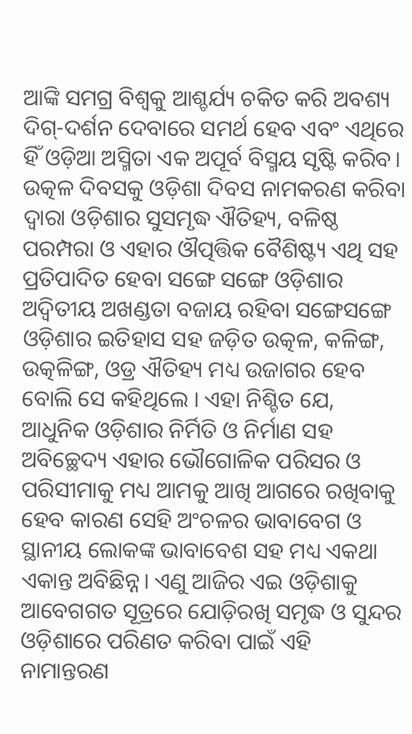ଆଙ୍କି ସମଗ୍ର ବିଶ୍ୱକୁ ଆଶ୍ଚର୍ଯ୍ୟ ଚକିତ କରି ଅବଶ୍ୟ ଦିଗ୍-ଦର୍ଶନ ଦେବାରେ ସମର୍ଥ ହେବ ଏବଂ ଏଥିରେ ହିଁ ଓଡ଼ିଆ ଅସ୍ମିତା ଏକ ଅପୂର୍ବ ବିସ୍ମୟ ସୃଷ୍ଟି କରିବ।
ଉତ୍କଳ ଦିବସକୁ ଓଡ଼ିଶା ଦିବସ ନାମକରଣ କରିବା ଦ୍ୱାରା ଓଡ଼ିଶାର ସୁସମୃଦ୍ଧ ଐତିହ୍ୟ, ବଳିଷ୍ଠ ପରମ୍ପରା ଓ ଏହାର ଔତ୍ପତ୍ତିକ ବୈଶିଷ୍ଟ୍ୟ ଏଥି ସହ ପ୍ରତିପାଦିତ ହେବା ସଙ୍ଗେ ସଙ୍ଗେ ଓଡ଼ିଶାର ଅଦ୍ୱିତୀୟ ଅଖଣ୍ଡତା ବଜାୟ ରହିବା ସଙ୍ଗେସଙ୍ଗେ ଓଡ଼ିଶାର ଇତିହାସ ସହ ଜଡ଼ିତ ଉତ୍କଳ, କଳିଙ୍ଗ, ଉତ୍କଳିଙ୍ଗ, ଓଡ୍ର ଐତିହ୍ୟ ମଧ୍ୟ ଉଜାଗର ହେବ ବୋଲି ସେ କହିଥିଲେ । ଏହା ନିଶ୍ଚିତ ଯେ, ଆଧୁନିକ ଓଡ଼ିଶାର ନିର୍ମିତି ଓ ନିର୍ମାଣ ସହ ଅବିଚ୍ଛେଦ୍ୟ ଏହାର ଭୌଗୋଳିକ ପରିସର ଓ ପରିସୀମାକୁ ମଧ୍ୟ ଆମକୁ ଆଖି ଆଗରେ ରଖିବାକୁ ହେବ କାରଣ ସେହି ଅଂଚଳର ଭାବାବେଗ ଓ ସ୍ଥାନୀୟ ଲୋକଙ୍କ ଭାବାବେଶ ସହ ମଧ୍ୟ ଏକଥା ଏକାନ୍ତ ଅବିଛିନ୍ନ। ଏଣୁ ଆଜିର ଏଇ ଓଡ଼ିଶାକୁ ଆବେଗଗତ ସୂତ୍ରରେ ଯୋଡ଼ିରଖି ସମୃଦ୍ଧ ଓ ସୁନ୍ଦର ଓଡ଼ିଶାରେ ପରିଣତ କରିବା ପାଇଁ ଏହି ନାମାନ୍ତରଣ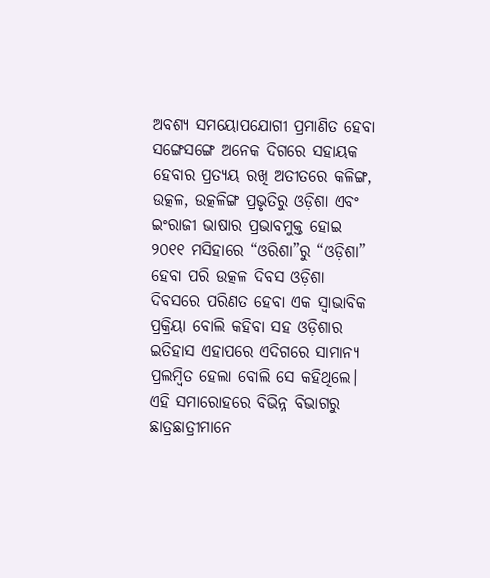ଅବଶ୍ୟ ସମୟୋପଯୋଗୀ ପ୍ରମାଣିତ ହେବା ସଙ୍ଗେସଙ୍ଗେ ଅନେକ ଦିଗରେ ସହାୟକ ହେବାର ପ୍ରତ୍ୟୟ ରଖି ଅତୀତରେ କଳିଙ୍ଗ, ଉତ୍କଳ, ଉତ୍କଳିଙ୍ଗ ପ୍ରଭୃତିରୁ ଓଡ଼ିଶା ଏବଂ ଇଂରାଜୀ ଭାଷାର ପ୍ରଭାବମୁକ୍ତ ହୋଇ ୨୦୧୧ ମସିହାରେ “ଓରିଶା”ରୁ “ଓଡ଼ିଶା” ହେବା ପରି ଉତ୍କଳ ଦିବସ ଓଡ଼ିଶା ଦିବସରେ ପରିଣତ ହେବା ଏକ ସ୍ଵାଭାବିକ ପ୍ରକ୍ରିୟା ବୋଲି କହିବା ସହ ଓଡ଼ିଶାର ଇତିହାସ ଏହାପରେ ଏଦିଗରେ ସାମାନ୍ୟ ପ୍ରଲମ୍ବିତ ହେଲା ବୋଲି ସେ କହିଥିଲେ।
ଏହି ସମାରୋହରେ ବିଭିନ୍ନ ବିଭାଗରୁ ଛାତ୍ରଛାତ୍ରୀମାନେ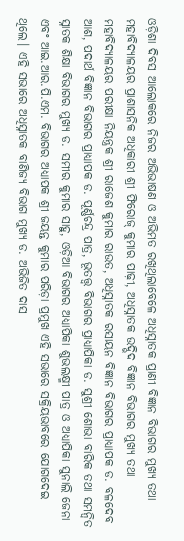ଓଡ଼ିଶା ଦିବସ ଆଲୋକରେ ନିଜର ଅଭିଭାଷଣ ଓ ଅଭିମତ ରଖିଥିଲାବେଳେ ଅଧିସ୍ନାତକ ପ୍ରାଣୀ ବିଜ୍ଞାନ ବିଭାଗର ମୁଖ୍ୟ ତଥା ମହାବିଦ୍ୟାଳୟର ପ୍ରାଶାସନିକ ଅଧିକାରୀ ଶ୍ରୀ ଫିରୋଜ୍ କୁମାର ପାଢ଼ୀ, ଅଧିସ୍ନାତକ ଉଦ୍ଭିଦ ବିଜ୍ଞାନ ବିଭାଗର ମୁଖ୍ୟ ତଥା ମହାବିଦ୍ୟାଳୟର ପରୀକ୍ଷା ନିୟନ୍ତ୍ରକ ଶ୍ରୀ ରାଜେଶ କୁମାର ରାଉତ, ଅଧିସ୍ନାତକ ରସାୟନ ବିଜ୍ଞାନ ବିଭାଗର ପ୍ରାଧ୍ୟାପକ ଡ. ବଳଦେବ ଆଶ, ପଦାର୍ଥ ବିଜ୍ଞାନ ବିଭାଗର ପ୍ରାଧ୍ୟାପକ ଡ. ପୂର୍ଣ୍ଣଚନ୍ଦ୍ର ପାତ୍ର, ଭୂତତ୍ତ୍ଵ ବିଭାଗର ପ୍ରାଧ୍ୟାପିକା ଡ. ସୁଶ୍ରୀ ଶୋଭା ବାରିକ ତଥା ସମନ୍ୱିତ ସ୍ନାତକ ଶିକ୍ଷା ବିଭାଗର ମୁଖ୍ୟ ଡ. ସମୀର କୁମାର ସାହୁ, ଓଡ଼ିଆ ବିଭାଗର ଅଧ୍ୟାପିକା ଶୁଭଲକ୍ଷ୍ମୀ ପାତ୍ର ଓ ଅଧ୍ୟାପିକା ସୁନାଲି ଜେନା ଏବଂ ଆଇ.ଆର.ପି.ଏମ. ବିଭାଗର ଅଧ୍ୟାପକ ଶ୍ରୀ ଜୟନ୍ତ କୁମାର ପରିଡ଼ା ପ୍ରମୁଖ ଏହି ସଭାରେ ସକ୍ରିୟଭାବରେ ଯୋଗଦେଇ ଥିଲେ। ଏହି ସଭାରେ ଅଧିସ୍ନାତକ ବାଣିଜ୍ୟ ବିଭାଗ ମୁଖ୍ୟ ଡ. ଅଭିଜିତ ଦାସ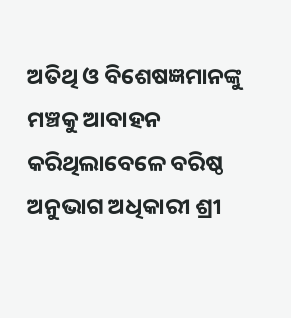ଅତିଥି ଓ ବିଶେଷଜ୍ଞମାନଙ୍କୁ ମଞ୍ଚକୁ ଆବାହନ କରିଥିଲାବେଳେ ବରିଷ୍ଠ ଅନୁଭାଗ ଅଧିକାରୀ ଶ୍ରୀ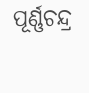ପୂର୍ଣ୍ଣଚନ୍ଦ୍ର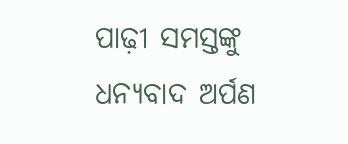ପାଢ଼ୀ ସମସ୍ତଙ୍କୁ ଧନ୍ୟବାଦ ଅର୍ପଣ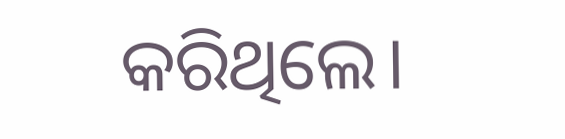କରିଥିଲେ।